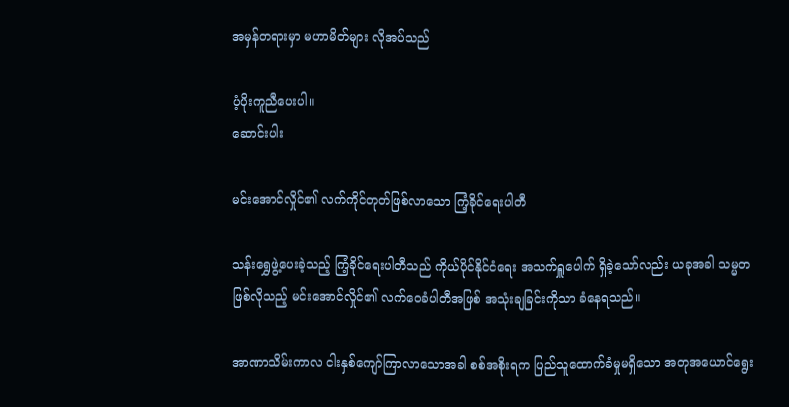အမှန်တရားမှာ မဟာမိတ်များ လိုအပ်သည်

ပံ့ပိုးကူညီပေးပါ။
ဆောင်းပါး

မင်းအောင်လှိုင်၏ လက်ကိုင်တုတ်ဖြစ်လာသော ကြံ့ခိုင်ရေးပါတီ

သန်းရွှေဖွဲ့ပေးခဲ့သည့် ကြံ့ခိုင်ရေးပါတီသည် ကိုယ်ပိုင်နိုင်ငံရေး အသက်ရှူပေါက် ရှိခဲ့သော်လည်း ယခုအခါ သမ္မတဖြစ်လိုသည့် မင်းအောင်လှိုင်၏ လက်ဝေခံပါတီအဖြစ် အသုံးချခြင်းကိုသာ ခံနေရသည်။

အာဏာသိမ်းကာလ ငါးနှစ်ကျော်ကြာလာသောအခါ စစ်အစိုးရက ပြည်သူထောက်ခံမှုမရှိသော အတုအယောင်ရွေး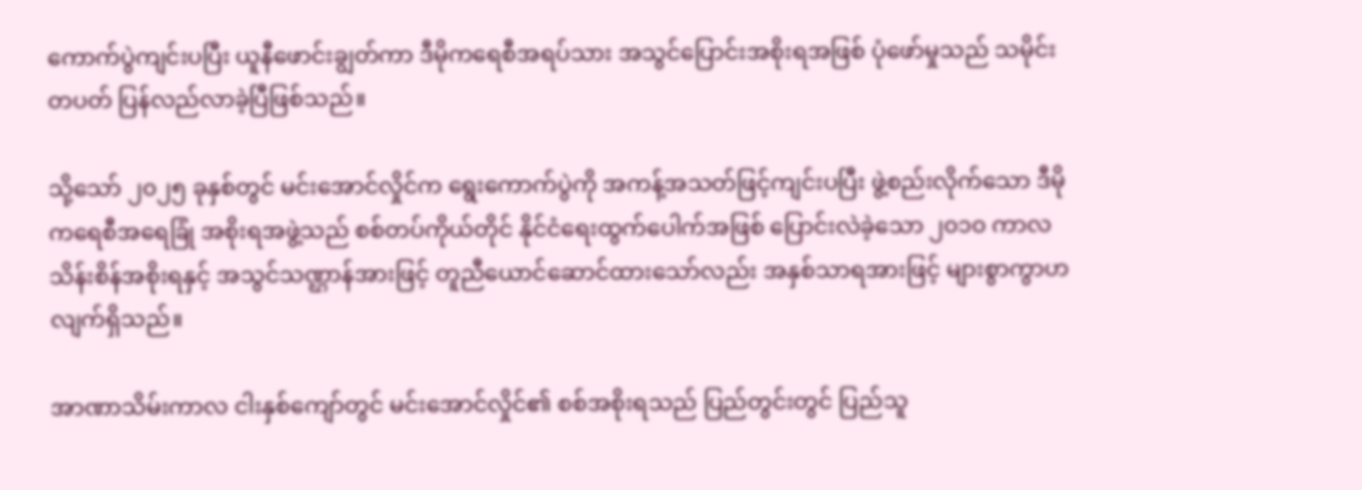ကောက်ပွဲကျင်းပပြီး ယူနီဖောင်းချွတ်ကာ ဒီမိုကရေစီအရပ်သား အသွင်ပြောင်းအစိုးရအဖြစ် ပုံဖော်မှုသည် သမိုင်းတပတ် ပြန်လည်လာခဲ့ပြီဖြစ်သည်။

သို့သော် ၂၀၂၅ ခုနှစ်တွင် မင်းအောင်လှိုင်က ရွေးကောက်ပွဲကို အကန့်အသတ်ဖြင့်ကျင်းပပြီး ဖွဲ့စည်းလိုက်သော ဒီမိုကရေစီအရေခြုံ အစိုးရအဖွဲ့သည် စစ်တပ်ကိုယ်တိုင် နိုင်ငံရေးထွက်ပေါက်အဖြစ် ပြောင်းလဲခဲ့သော ၂၀၁၀ ကာလ သိန်းစိန်အစိုးရနှင့် အသွင်သဏ္ဌာန်အားဖြင့် တူညီယောင်ဆောင်ထားသော်လည်း အနှစ်သာရအားဖြင့် များစွာကွာဟလျက်ရှိသည်။

အာဏာသိမ်းကာလ ငါးနှစ်ကျော်တွင် မင်းအောင်လှိုင်၏ စစ်အစိုးရသည် ပြည်တွင်းတွင် ပြည်သူ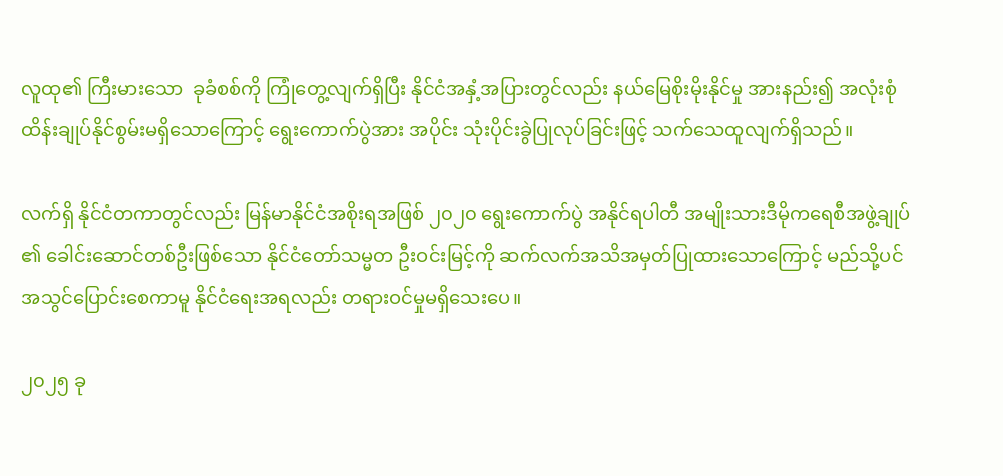လူထု၏ ကြီးမားသော  ခုခံစစ်ကို ကြုံတွေ့လျက်ရှိပြီး နိုင်ငံအနှံ့အပြားတွင်လည်း နယ်မြေစိုးမိုးနိုင်မှု အားနည်း၍ အလုံးစုံ ထိန်းချုပ်နိုင်စွမ်းမရှိသောကြောင့် ရွေးကောက်ပွဲအား အပိုင်း သုံးပိုင်းခွဲပြုလုပ်ခြင်းဖြင့် သက်သေထူလျက်ရှိသည်။

လက်ရှိ နိုင်ငံတကာတွင်လည်း မြန်မာနိုင်ငံအစိုးရအဖြစ် ၂၀၂၀ ရွေးကောက်ပွဲ အနိုင်ရပါတီ အမျိုးသားဒီမိုကရေစီအဖွဲ့ချုပ်၏ ခေါင်းဆောင်တစ်ဦးဖြစ်သော နိုင်ငံတော်သမ္မတ ဦးဝင်းမြင့်ကို ဆက်လက်အသိအမှတ်ပြုထားသောကြောင့် မည်သို့ပင် အသွင်ပြောင်းစေကာမူ နိုင်ငံရေးအရလည်း တရားဝင်မှုမရှိသေးပေ။

၂၀၂၅ ခု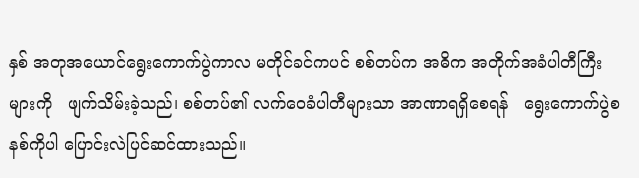နှစ် အတုအယောင်ရွေးကောက်ပွဲကာလ မတိုင်ခင်ကပင် စစ်တပ်က အဓိက အတိုက်အခံပါတီကြီးများကို   ဖျက်သိမ်းခဲ့သည်၊ စစ်တပ်၏ လက်ဝေခံပါတီများသာ အာဏာရရှိစေရန်   ရွေးကောက်ပွဲစနစ်ကိုပါ ပြောင်းလဲပြင်ဆင်ထားသည်။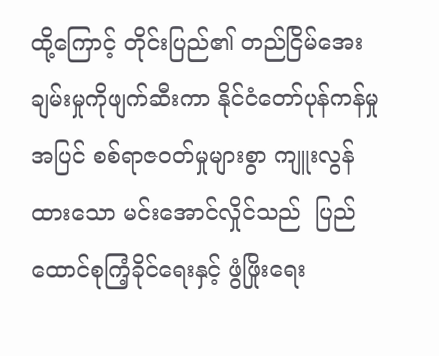ထို့ကြောင့် တိုင်းပြည်၏ တည်ငြိမ်အေးချမ်းမှုကိုဖျက်ဆီးကာ နိုင်ငံတော်ပုန်ကန်မှုအပြင် စစ်ရာဇဝတ်မှုများစွာ ကျူးလွန်ထားသော မင်းအောင်လှိုင်သည်  ပြည်ထောင်စုကြံ့ခိုင်ရေးနှင့် ဖွံဖြိုးရေး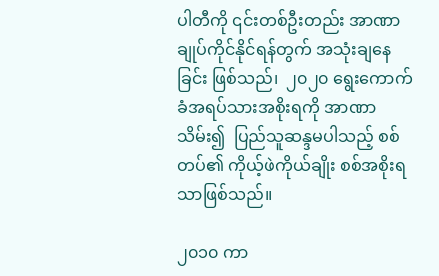ပါတီကို ၎င်းတစ်ဦးတည်း အာဏာချုပ်ကိုင်နိုင်ရန်တွက် အသုံးချနေခြင်း ဖြစ်သည်၊  ၂၀၂၀ ရွေးကောက်ခံအရပ်သားအစိုးရကို အာဏာသိမ်း၍  ပြည်သူဆန္ဒမပါသည့် စစ်တပ်၏ ကိုယ့်ဖဲကိုယ်ချိုး စစ်အစိုးရသာဖြစ်သည်။

၂၀၁၀ ကာ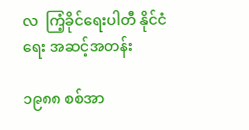လ  ကြံ့ခိုင်ရေးပါတီ နိုင်ငံရေး အဆင့်အတန်း

၁၉၈၈ စစ်အာ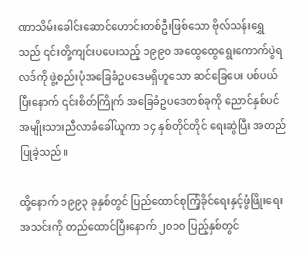ဏာသိမ်းခေါင်းဆောင်ဟောင်းတစ်ဦးဖြစ်သော ဗိုလ်သန်းရွှေသည် ၎င်းတို့ကျင်းပပေးသည့် ၁၉၉၀ အထွေထွေရွေးကောက်ပွဲရလဒ်ကို ဖွဲ့စည်းပုံအခြေခံဥပဒေမရှိဟူသော ဆင်ခြေပေး ပစ်ပယ်ပြီးနောက် ၎င်းစိတ်ကြိုက် အခြေခံဥပဒေတစ်ခုကို ညောင်နှစ်ပင်အမျိုးသားညီလာခံခေါ်ယူကာ ၁၄ နှစ်တိုင်တိုင် ရေးဆွဲပြီး အတည်ပြုခဲ့သည်။

ထို့နောက် ၁၉၉၃ ခုနှစ်တွင် ပြည်ထောင်စုကြံ့ခိုင်ရေးနှင့်ဖွံဖြိုးရေးအသင်းကို တည်ထောင်ပြီးနောက် ၂၀၁၀ ပြည့်နှစ်တွင်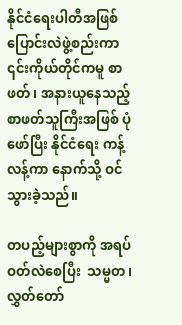နိုင်ငံရေးပါတီအဖြစ်ပြောင်းလဲဖွဲ့စည်းကာ ၎င်းကိုယ်တိုင်ကမူ စာဖတ်၊ အနားယူနေသည့် စာဖတ်သူကြီးအဖြစ် ပုံဖော်ပြီး နိုင်ငံရေး ကန့်လန့်ကာ နောက်သို့ ဝင်သွားခဲ့သည်။

တပည့်များစွာကို အရပ်ဝတ်လဲစေပြီး  သမ္မတ၊  လွှတ်တော်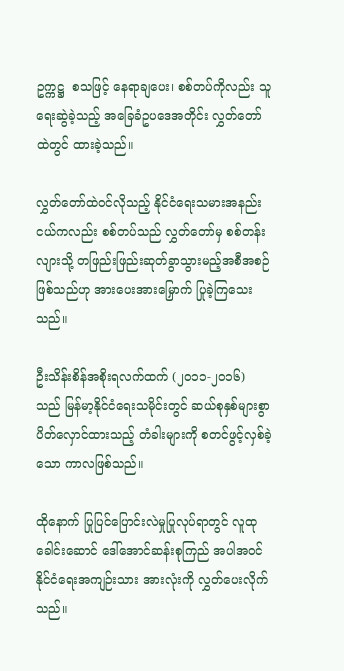ဥက္ကဋ္ဌ  စသဖြင့် နေရာချပေး၊ စစ်တပ်ကိုလည်း သူရေးဆွဲခဲ့သည့် အခြေခံဥပဒေအတိုင်း လွှတ်တော်ထဲတွင် ထားခဲ့သည်။

လွှတ်တော်ထဲဝင်လိုသည့် နိုင်ငံရေးသမားအနည်းငယ်ကလည်း စစ်တပ်သည် လွှတ်တော်မှ စစ်တန်းလျားသို့ တဖြည်းဖြည်းဆုတ်ခွာသွားမည့်အစီအစဉ်ဖြစ်သည်ဟု အားပေးအားမြှောက် ပြုခဲ့ကြသေးသည်။

ဦးသိန်းစိန်အစိုးရလက်ထက် (၂၀၁၁-၂၀၁၆) သည် မြန်မာ့နိုင်ငံရေးသမိုင်းတွင် ဆယ်စုနှစ်များစွာ ပိတ်လှောင်ထားသည့် တံခါးများကို စတင်ဖွင့်လှစ်ခဲ့သော ကာလဖြစ်သည်။

ထိုနောက် ပြုပြင်ပြောင်းလဲမှုပြုလုပ်ရာတွင် လူထုခေါင်းဆောင် ဒေါ်အောင်ဆန်းစုကြည် အပါအဝင် နိုင်ငံရေးအကျဉ်းသား အားလုံးကို လွှတ်ပေးလိုက်သည်။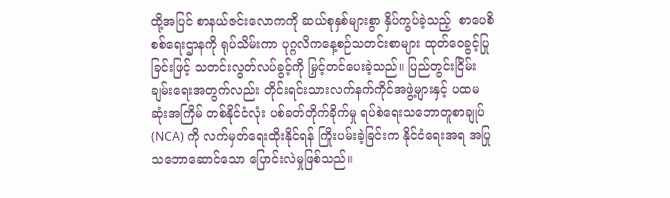ထို့အပြင် စာနယ်ဇင်းလောကကို ဆယ်စုနှစ်များစွာ နှိပ်ကွပ်ခဲ့သည့်  စာပေစိစစ်ရေးဌာနကို ရုပ်သိမ်းကာ ပုဂ္ဂလိကနေ့စဉ်သတင်းစာများ ထုတ်ဝေခွင့်ပြုခြင်းဖြင့် သတင်းလွတ်လပ်ခွင့်ကို မြှင့်တင်ပေးခဲ့သည်။ ပြည်တွင်းငြိမ်းချမ်းရေးအတွက်လည်း တိုင်းရင်းသားလက်နက်ကိုင်အဖွဲ့များနှင့် ပထမဆုံးအကြိမ် တစ်နိုင်ငံလုံး ပစ်ခတ်တိုက်ခိုက်မှု ရပ်စဲရေးသဘောတူစာချုပ် (NCA) ကို လက်မှတ်ရေးထိုးနိုင်ရန် ကြိုးပမ်းခဲ့ခြင်းက နိုင်ငံရေးအရ အပြုသဘောဆောင်သော ပြောင်းလဲမှုဖြစ်သည်။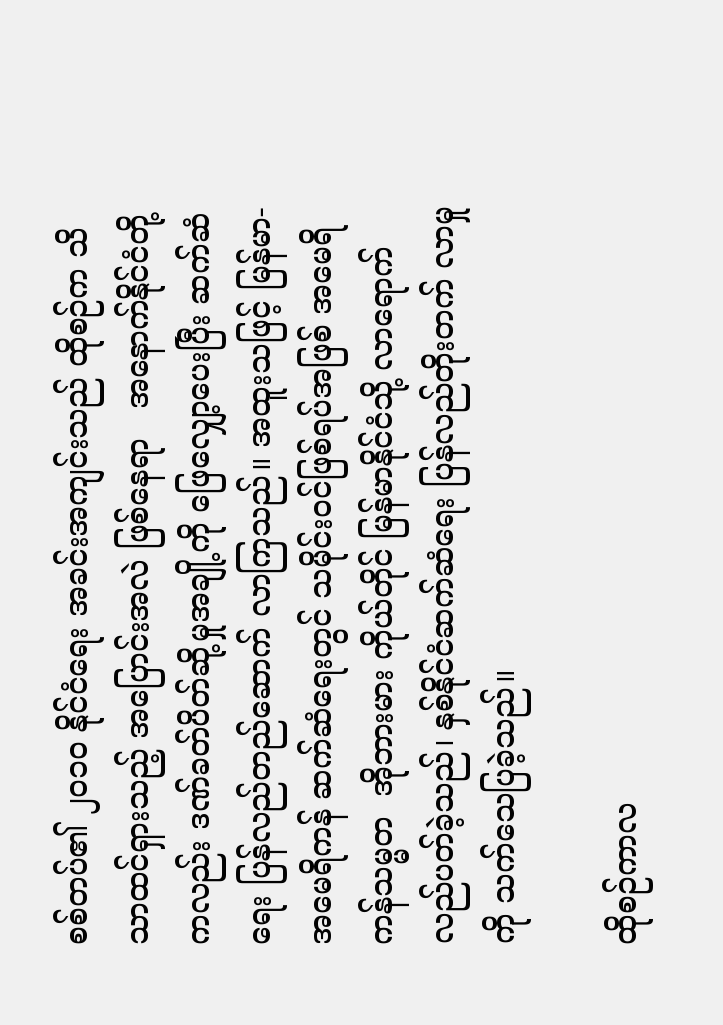စစ်တပ်၏ ၂၀၁၀ နိုင်ငံရေး အခင်းအကျင်းသည် ထိုစဉ်က သိသာထင်ရှားသည့် အပြောင်းအလဲ ဖြစ်နေရာ   အနောက်နိုင်ငံတို့ကလည်း ဒဏ်ခတ်ပိတ်ဆို့မှုအချို့ကို ဖြေလျှော့ပေးပြီး ဆက်ဆံရေး ပြန်လည်တည်ဆောက် လာကြသည်။ အထူးသဖြင့် မြန်မာ-အမေရိကန် ဆက်ဆံရေးတွင် သမိုင်းဝင်ဖြစ်ရပ်အဖြစ် အမေရိကန်သမ္မတ  အိုဘားမား ကိုယ်တိုင် မြန်မာနိုင်ငံသို့ လာရောက်လည်ပတ်ခဲ့သည်၊ နှစ်နိုင်ငံဆက်ဆံရေး ပြန်လည်တိုးတက် လာမှုကို သက်သေပြခဲ့သည်။

ထိုစဉ်ကာလ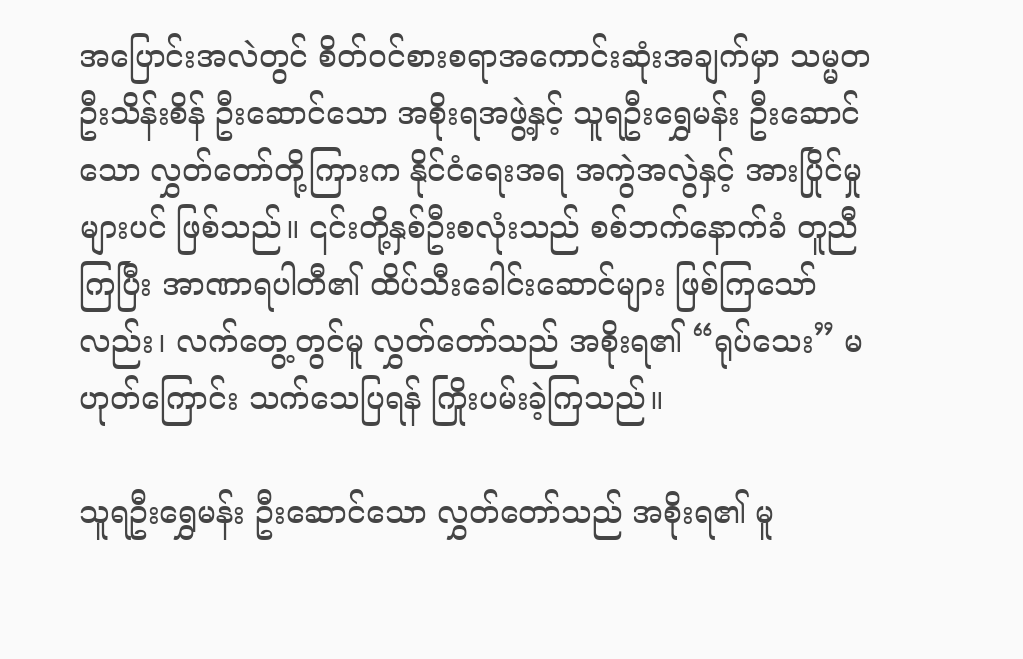အပြောင်းအလဲတွင် စိတ်ဝင်စားစရာအကောင်းဆုံးအချက်မှာ သမ္မတဦးသိန်းစိန် ဦးဆောင်သော အစိုးရအဖွဲ့နှင့် သူရဦးရွှေမန်း ဦးဆောင်သော လွှတ်တော်တို့ကြားက နိုင်ငံရေးအရ အကွဲအလွဲနှင့် အားပြိုင်မှုများပင် ဖြစ်သည်။ ၎င်းတို့နှစ်ဦးစလုံးသည် စစ်ဘက်နောက်ခံ တူညီကြပြီး အာဏာရပါတီ၏ ထိပ်သီးခေါင်းဆောင်များ ဖြစ်ကြသော်လည်း၊ လက်တွေ့တွင်မူ လွှတ်တော်သည် အစိုးရ၏ “ရုပ်သေး” မဟုတ်ကြောင်း သက်သေပြရန် ကြိုးပမ်းခဲ့ကြသည်။

သူရဦးရွှေမန်း ဦးဆောင်သော လွှတ်တော်သည် အစိုးရ၏ မူ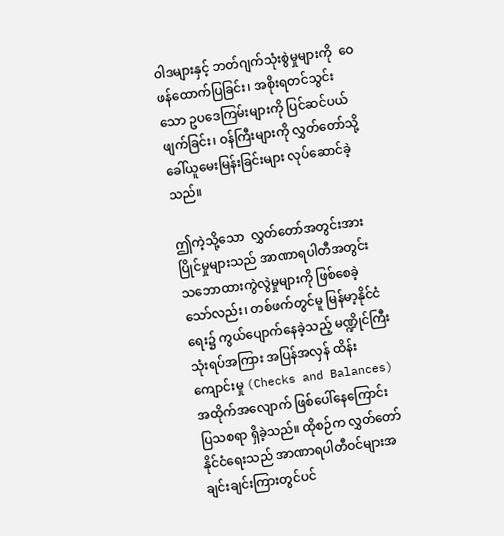ဝါဒများနှင့် ဘတ်ဂျက်သုံးစွဲမှုများကို  ဝေဖန်ထောက်ပြခြင်း၊ အစိုးရတင်သွင်းသော ဥပဒေကြမ်းများကို ပြင်ဆင်ပယ်ဖျက်ခြင်း၊ ဝန်ကြီးများကို လွှတ်တော်သို့ ခေါ်ယူမေးမြန်းခြင်းများ လုပ်ဆောင်ခဲ့သည်။

ဤကဲ့သို့သော  လွှတ်တော်အတွင်းအားပြိုင်မှုများသည် အာဏာရပါတီအတွင်း သဘောထားကွဲလွဲမှုများကို ဖြစ်စေခဲ့သော်လည်း၊ တစ်ဖက်တွင်မူ မြန်မာ့နိုင်ငံရေး၌ ကွယ်ပျောက်နေခဲ့သည့် မဏ္ဍိုင်ကြီးသုံးရပ်အကြား အပြန်အလှန် ထိန်းကျောင်းမှု (Checks and Balances) အထိုက်အလျောက် ဖြစ်ပေါ်နေကြောင်း ပြသစရာ ရှိခဲ့သည်။ ထိုစဉ်က လွှတ်တော်နိုင်ငံရေးသည် အာဏာရပါတီဝင်များအချင်းချင်းကြားတွင်ပင်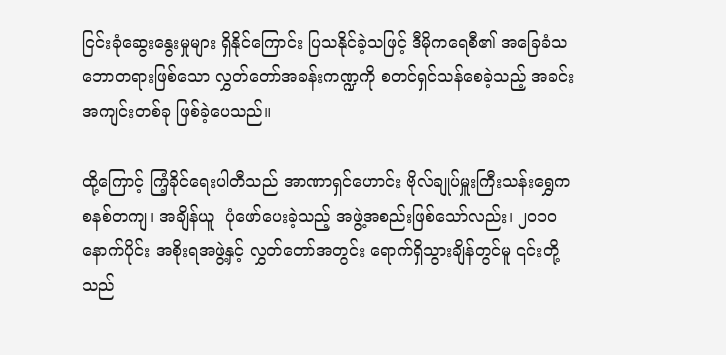ငြင်းခုံဆွေးနွေးမှုများ ရှိနိုင်ကြောင်း ပြသနိုင်ခဲ့သဖြင့် ဒီမိုကရေစီ၏ အခြေခံသဘောတရားဖြစ်သော လွှတ်တော်အခန်းကဏ္ဍကို စတင်ရှင်သန်စေခဲ့သည့် အခင်းအကျင်းတစ်ခု ဖြစ်ခဲ့ပေသည်။

ထို့ကြောင့် ကြံ့ခိုင်ရေးပါတီသည် အာဏာရှင်ဟောင်း ဗိုလ်ချုပ်မှူးကြီးသန်းရွှေက စနစ်တကျ၊ အချိန်ယူ  ပုံဖော်ပေးခဲ့သည့် အဖွဲ့အစည်းဖြစ်သော်လည်း၊ ၂၀၁၀ နောက်ပိုင်း အစိုးရအဖွဲ့နှင့် လွှတ်တော်အတွင်း ရောက်ရှိသွားချိန်တွင်မူ ၎င်းတို့သည်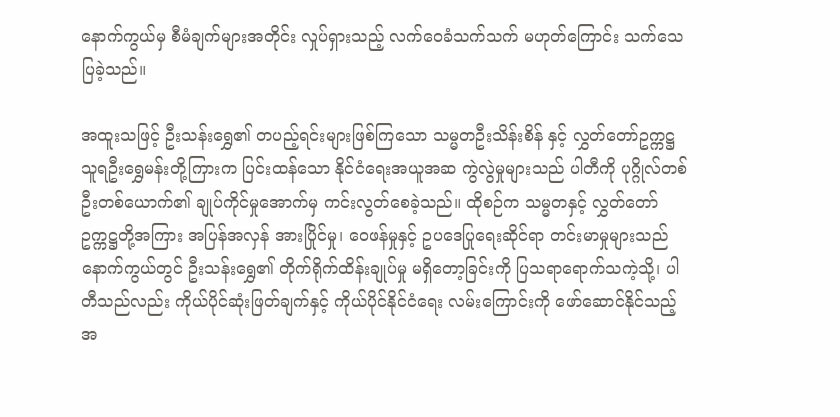နောက်ကွယ်မှ စီမံချက်များအတိုင်း လှုပ်ရှားသည့် လက်ဝေခံသက်သက် မဟုတ်ကြောင်း သက်သေပြခဲ့သည်။

အထူးသဖြင့် ဦးသန်းရွှေ၏ တပည့်ရင်းများဖြစ်ကြသော သမ္မတဦးသိန်းစိန် နှင့် လွှတ်တော်ဥက္ကဋ္ဌ သူရဦးရွှေမန်းတို့ကြားက ပြင်းထန်သော နိုင်ငံရေးအယူအဆ ကွဲလွဲမှုများသည် ပါတီကို ပုဂ္ဂိုလ်တစ်ဦးတစ်ယောက်၏ ချုပ်ကိုင်မှုအောက်မှ ကင်းလွတ်စေခဲ့သည်။ ထိုစဉ်က သမ္မတနှင့် လွှတ်တော်ဥက္ကဋ္ဌတို့အကြား အပြန်အလှန် အားပြိုင်မှု၊ ဝေဖန်မှုနှင့် ဥပဒေပြုရေးဆိုင်ရာ တင်းမာမှုများသည် နောက်ကွယ်တွင် ဦးသန်းရွှေ၏ တိုက်ရိုက်ထိန်းချုပ်မှု မရှိတော့ခြင်းကို ပြသရာရောက်သကဲ့သို့၊ ပါတီသည်လည်း ကိုယ်ပိုင်ဆုံးဖြတ်ချက်နှင့် ကိုယ်ပိုင်နိုင်ငံရေး လမ်းကြောင်းကို ဖော်ဆောင်နိုင်သည့် အ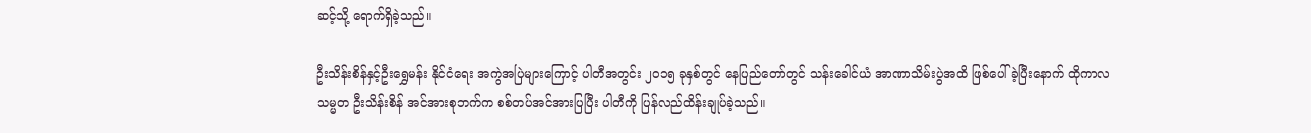ဆင့်သို့ ရောက်ရှိခဲ့သည်။

ဦးသိန်းစိန်နှင့်ဦးရွှေမန်း နိုင်ငံရေး အကွဲအပြဲများကြောင့် ပါတီအတွင်း ၂၀၁၅ ခုနှစ်တွင် နေပြည်တော်တွင် သန်းခေါင်ယံ အာဏာသိမ်းပွဲအထိ ဖြစ်ပေါ်ခဲ့ပြီးနောက် ထိုကာလ သမ္မတ ဦးသိန်းစိန် အင်အားစုဘက်က စစ်တပ်အင်အားပြပြီး ပါတီကို ပြန်လည်ထိန်းချုပ်ခဲ့သည်။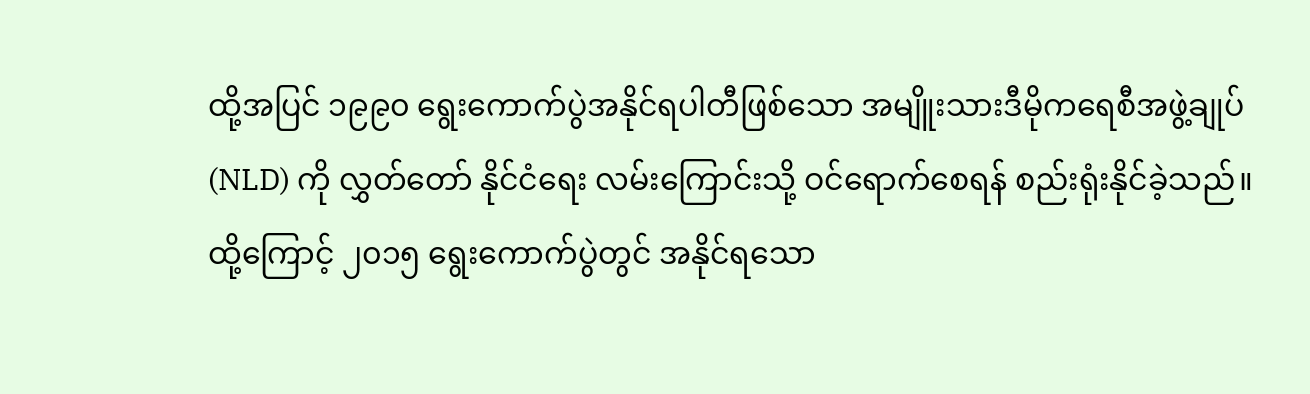ထို့အပြင် ၁၉၉၀ ရွေးကောက်ပွဲအနိုင်ရပါတီဖြစ်သော အမျိူးသားဒီမိုကရေစီအဖွဲ့ချုပ်(NLD) ကို လွှတ်တော် နိုင်ငံရေး လမ်းကြောင်းသို့ ဝင်ရောက်စေရန် စည်းရုံးနိုင်ခဲ့သည်။ ထို့ကြောင့် ၂၀၁၅ ရွေးကောက်ပွဲတွင် အနိုင်ရသော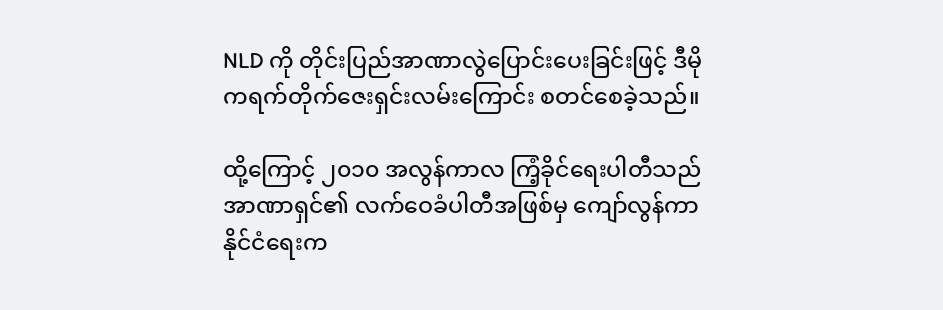NLD ကို တိုင်းပြည်အာဏာလွဲပြောင်းပေးခြင်းဖြင့် ဒီမိုကရက်တိုက်ဇေးရှင်းလမ်းကြောင်း စတင်စေခဲ့သည်။

ထို့ကြောင့် ၂၀၁၀ အလွန်ကာလ ကြံ့ခိုင်ရေးပါတီသည် အာဏာရှင်၏ လက်ဝေခံပါတီအဖြစ်မှ ကျော်လွန်ကာ နိုင်ငံရေးက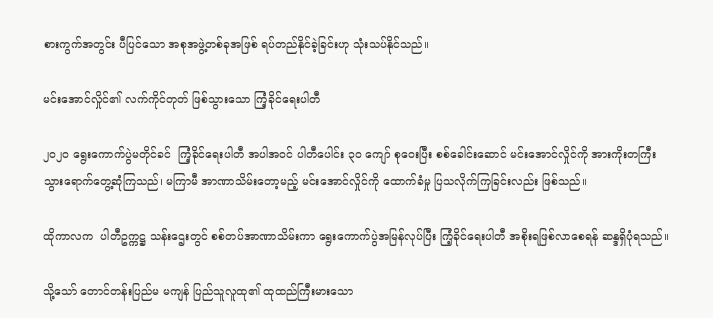စားကွက်အတွင်း ပီပြင်သော အစုအဖွဲ့တစ်ခုအဖြစ် ရပ်တည်နိုင်ခဲ့ခြင်းဟု သုံးသပ်နိုင်သည်။

မင်းအောင်လှိုင်၏ လက်ကိုင်တုတ် ဖြစ်သွားသော ကြံ့ခိုင်ရေးပါတီ

၂၀၂၀ ရွေးကောက်ပွဲမတိုင်ခင်  ကြံ့ခိုင်ရေးပါတီ အပါအဝင် ပါတီပေါင်း ၃၀ ကျော် စုဝေးပြီး စစ်ခေါင်းဆောင် မင်းအောင်လှိုင်ကို အားကိုးတကြီး သွားရောက်တွေ့ဆုံကြသည်၊ မကြာမီ အာဏာသိမ်းတော့မည့် မင်းအောင်လှိုင်ကို ထောက်ခံမှု ပြသလိုက်ကြခြင်းလည်း ဖြစ်သည်။

ထိုကာလက  ပါတီဥက္ကဋ္ဌ သန်းဌေးတွင် စစ်တပ်အာဏာသိမ်းကာ ရွေးကောက်ပွဲအမြန်လုပ်ပြီး ကြံ့ခိုင်ရေးပါတီ အစိုးရဖြစ်လာစေရန် ဆန္ဒရှိပုံရသည်။

သို့သော် တောင်တန်းပြည်မ မကျန် ပြည်သူလူထု၏ ထုထည်ကြီးမားသော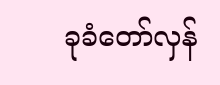ခုခံတော်လှန်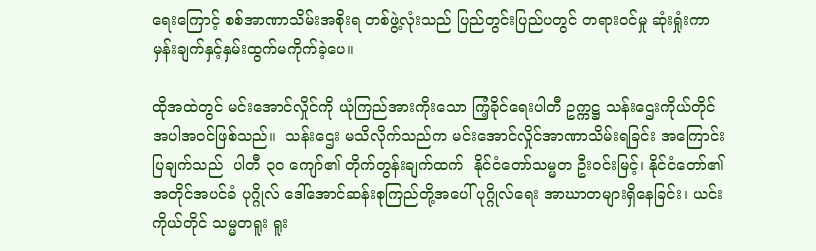ရေးကြောင့် စစ်အာဏာသိမ်းအစိုးရ တစ်ဖွဲ့လုံးသည် ပြည်တွင်းပြည်ပတွင် တရားဝင်မှု ဆုံးရှုံးကာ မှန်းချက်နှင့်နှမ်းထွက်မကိုက်ခဲ့ပေ။

ထိုအထဲတွင် မင်းအောင်လှိုင်ကို ယုံကြည်အားကိုးသော ကြံ့ခိုင်ရေးပါတီ ဥက္ကဋ္ဌ သန်းဌေးကိုယ်တိုင် အပါအဝင်ဖြစ်သည်။  သန်းဌေး မသိလိုက်သည်က မင်းအောင်လှိုင်အာဏာသိမ်းရခြင်း အကြောင်းပြချက်သည်  ပါတီ ၃၀ ကျော်၏ တိုက်တွန်းချက်ထက်  နိုင်ငံတော်သမ္မတ ဦးဝင်းမြင့်၊ နိုင်ငံတော်၏ အတိုင်အပင်ခံ ပုဂ္ဂိုလ် ဒေါ်အောင်ဆန်းစုကြည်တို့အပေါ် ပုဂ္ဂိုလ်ရေး အာဃာတများရှိနေခြင်း၊ ယင်းကိုယ်တိုင် သမ္မတရူး ရူး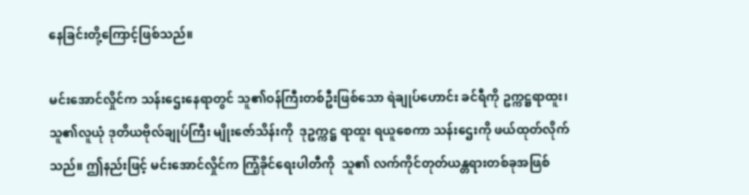နေခြင်းတို့ကြောင့်ဖြစ်သည်။

မင်းအောင်လှိုင်က သန်းဌေးနေရာတွင် သူ၏ဝန်ကြီးတစ်ဦးဖြစ်သော ရဲချုပ်ဟောင်း ခင်ရီကို ဥက္ကဋ္ဌရာထူး၊ သူ၏လူယုံ ဒုတိယဗိုလ်ချုပ်ကြီး မျိုးဇော်သိန်းကို  ဒုဥက္ကဋ္ဌ ရာထူး ရယူစေကာ သန်းဌေးကို ဖယ်ထုတ်လိုက်သည်။ ဤနည်းဖြင့် မင်းအောင်လှိုင်က ကြံ့ခိုင်ရေးပါတီကို  သူ၏ လက်ကိုင်တုတ်ယန္တရားတစ်ခုအဖြစ်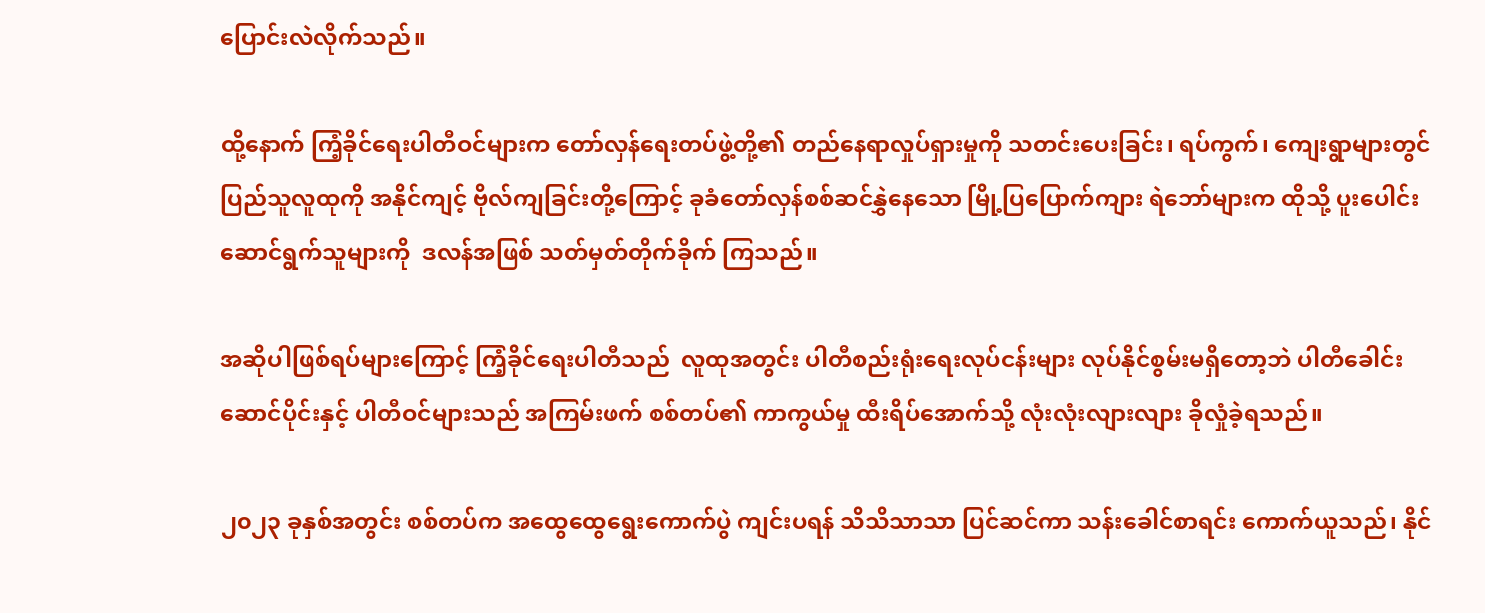ပြောင်းလဲလိုက်သည်။

ထို့နောက် ကြံ့ခိုင်ရေးပါတီဝင်များက တော်လှန်ရေးတပ်ဖွဲ့တို့၏ တည်နေရာလှုပ်ရှားမှုကို သတင်းပေးခြင်း၊ ရပ်ကွက်၊ ကျေးရွာများတွင်  ပြည်သူလူထုကို အနိုင်ကျင့် ဗိုလ်ကျခြင်းတို့ကြောင့် ခုခံတော်လှန်စစ်ဆင်နွှဲနေသော မြို့ပြပြောက်ကျား ရဲဘော်များက ထိုသို့ ပူးပေါင်းဆောင်ရွက်သူများကို  ဒလန်အဖြစ် သတ်မှတ်တိုက်ခိုက် ကြသည်။

အဆိုပါဖြစ်ရပ်များကြောင့် ကြံ့ခိုင်ရေးပါတီသည်  လူထုအတွင်း ပါတီစည်းရုံးရေးလုပ်ငန်းများ လုပ်နိုင်စွမ်းမရှိတော့ဘဲ ပါတီခေါင်းဆောင်ပိုင်းနှင့် ပါတီဝင်များသည် အကြမ်းဖက် စစ်တပ်၏ ကာကွယ်မှု ထီးရိပ်အောက်သို့ လုံးလုံးလျားလျား ခိုလှုံခဲ့ရသည်။

၂၀၂၃ ခုနှစ်အတွင်း စစ်တပ်က အထွေထွေရွေးကောက်ပွဲ ကျင်းပရန် သိသိသာသာ ပြင်ဆင်ကာ သန်းခေါင်စာရင်း ကောက်ယူသည်၊ နိုင်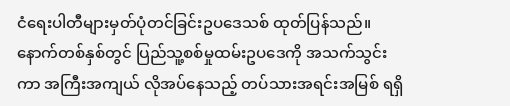ငံရေးပါတီများမှတ်ပုံတင်ခြင်းဥပဒေသစ် ထုတ်ပြန်သည်။ နောက်တစ်နှစ်တွင် ပြည်သူ့စစ်မှုထမ်းဥပဒေကို အသက်သွင်းကာ အကြီးအကျယ် လိုအပ်နေသည့် တပ်သားအရင်းအမြစ် ရရှိ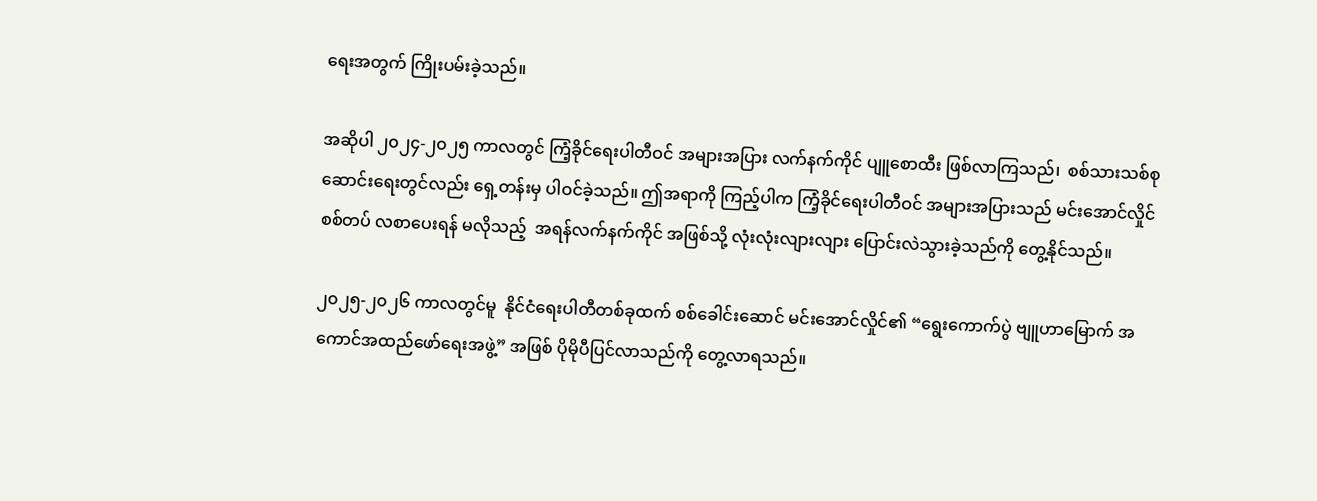ရေးအတွက် ကြိုးပမ်းခဲ့သည်။

အဆိုပါ ၂၀၂၄-၂၀၂၅ ကာလတွင် ကြံ့ခိုင်ရေးပါတီဝင် အများအပြား လက်နက်ကိုင် ပျူစောထီး ဖြစ်လာကြသည်၊  စစ်သားသစ်စုဆောင်းရေးတွင်လည်း ရှေ့တန်းမှ ပါဝင်ခဲ့သည်။ ဤအရာကို ကြည့်ပါက ကြံ့ခိုင်ရေးပါတီဝင် အများအပြားသည် မင်းအောင်လှိုင်စစ်တပ် လစာပေးရန် မလိုသည့်  အရန်လက်နက်ကိုင် အဖြစ်သို့ လုံးလုံးလျားလျား ပြောင်းလဲသွားခဲ့သည်ကို တွေ့နိုင်သည်။

၂၀၂၅-၂၀၂၆ ကာလတွင်မူ  နိုင်ငံရေးပါတီတစ်ခုထက် စစ်ခေါင်းဆောင် မင်းအောင်လှိုင်၏ “ရွေးကောက်ပွဲ ဗျူဟာမြောက် အကောင်အထည်ဖော်ရေးအဖွဲ့” အဖြစ် ပိုမိုပီပြင်လာသည်ကို တွေ့လာရသည်။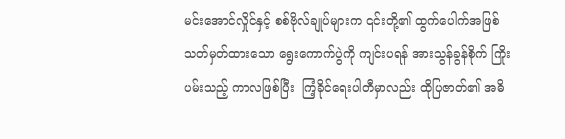မင်းအောင်လှိုင်နှင့် စစ်ဗိုလ်ချုပ်များက ၎င်းတို့၏ ထွက်ပေါက်အဖြစ် သတ်မှတ်ထားသော ရွေးကောက်ပွဲကို ကျင်းပရန် အားသွန်ခွန်စိုက် ကြိုးပမ်းသည့် ကာလဖြစ်ပြီး  ကြံ့ခိုင်ရေးပါတီမှာလည်း ထိုပြဇာတ်၏ အဓိ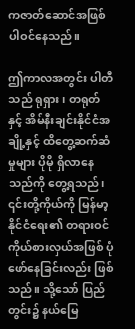ကဇာတ်ဆောင်အဖြစ် ပါဝင်နေသည်။

ဤကာလအတွင်း ပါတီသည် ရုရှား၊ တရုတ်နှင့် အိမ်နီးချင်းနိုင်ငံအချို့နှင့် ထိတွေ့ဆက်ဆံမှုများ ပိုမို ရှိလာနေသည်ကို တွေ့ရသည်၊   ၎င်းတို့ကိုယ်ကို မြန်မာ့နိုင်ငံရေး၏ တရားဝင်ကိုယ်စားလှယ်အဖြစ် ပုံဖော်နေခြင်းလည်း ဖြစ်သည်။ သို့သော် ပြည်တွင်း၌ နယ်မြေ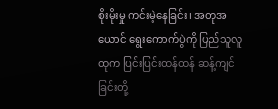စိုးမိုးမှု ကင်းမဲ့နေခြင်း၊ အတုအယောင် ရွေးကောက်ပွဲကို ပြည်သူလူထုက ပြင်းပြင်းထန်ထန် ဆန့်ကျင်ခြင်းတို့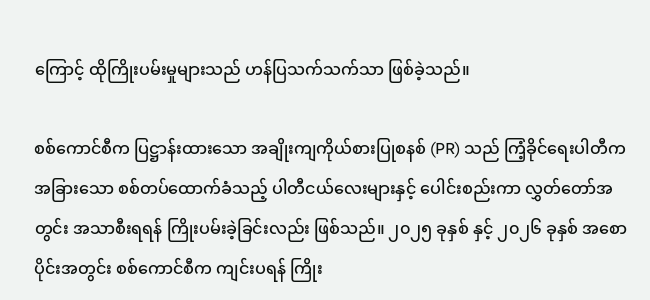ကြောင့် ထိုကြိုးပမ်းမှုများသည် ဟန်ပြသက်သက်သာ ဖြစ်ခဲ့သည်။

စစ်ကောင်စီက ပြဋ္ဌာန်းထားသော အချိုးကျကိုယ်စားပြုစနစ် (PR) သည် ကြံ့ခိုင်ရေးပါတီက အခြားသော စစ်တပ်ထောက်ခံသည့် ပါတီငယ်လေးများနှင့် ပေါင်းစည်းကာ လွှတ်တော်အတွင်း အသာစီးရရန် ကြိုးပမ်းခဲ့ခြင်းလည်း ဖြစ်သည်။ ၂၀၂၅ ခုနှစ် နှင့် ၂၀၂၆ ခုနှစ် အစောပိုင်းအတွင်း စစ်ကောင်စီက ကျင်းပရန် ကြိုး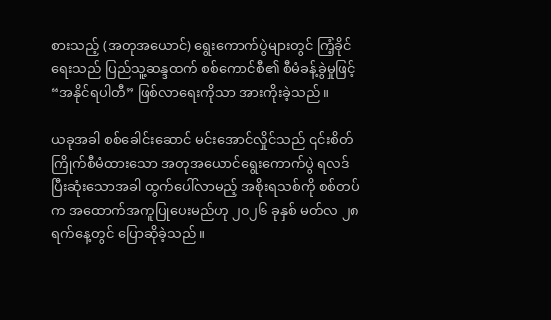စားသည့် (အတုအယောင်) ရွေးကောက်ပွဲများတွင် ကြံ့ခိုင်ရေးသည် ပြည်သူ့ဆန္ဒထက် စစ်ကောင်စီ၏ စီမံခန့်ခွဲမှုဖြင့် “အနိုင်ရပါတီ” ဖြစ်လာရေးကိုသာ အားကိုးခဲ့သည်။

ယခုအခါ စစ်ခေါင်းဆောင် မင်းအောင်လှိုင်သည် ၎င်းစိတ်ကြိုက်စီမံထားသော အတုအယောင်ရွေးကောက်ပွဲ ရလဒ်ပြီးဆုံးသောအခါ ထွက်ပေါ်လာမည့် အစိုးရသစ်ကို စစ်တပ်က အထောက်အကူပြုပေးမည်ဟု ၂၀၂၆ ခုနှစ် မတ်လ ၂၈ ရက်နေ့တွင် ပြောဆိုခဲ့သည်။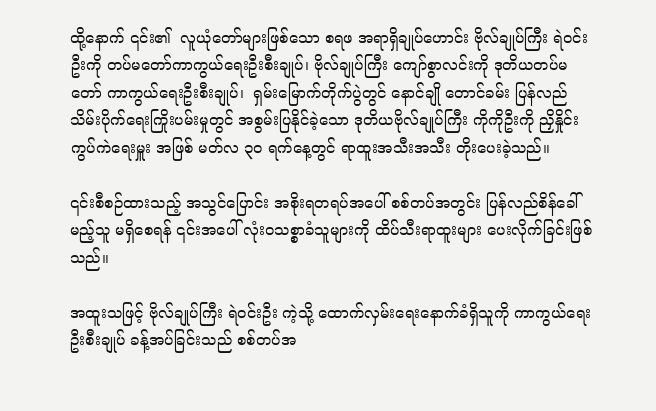ထို့နောက် ၎င်း၏  လူယုံတော်များဖြစ်သော စရဖ အရာရှိချုပ်ဟောင်း ဗိုလ်ချုပ်ကြီး ရဲဝင်းဦးကို တပ်မတော်ကာကွယ်ရေးဦးစီးချုပ်၊ ဗိုလ်ချုပ်ကြီး ကျော်စွာလင်းကို ဒုတိယတပ်မတော် ကာကွယ်ရေးဦးစီးချုပ်၊  ရှမ်းမြောက်တိုက်ပွဲတွင် နောင်ချို တောင်ခမ်း ပြန်လည်သိမ်းပိုက်ရေးကြိုးပမ်းမှုတွင် အစွမ်းပြနိုင်ခဲ့သော ဒုတိယဗိုလ်ချုပ်ကြီး ကိုကိုဦးကို ညှိနှိုင်းကွပ်ကဲရေးမှူး အဖြစ် မတ်လ ၃၀ ရက်နေ့တွင် ရာထူးအသီးအသီး တိုးပေးခဲ့သည်။

၎င်းစီစဉ်ထားသည့် အသွင်ပြောင်း အစိုးရတရပ်အပေါ် စစ်တပ်အတွင်း ပြန်လည်စိန်ခေါ်မည့်သူ မရှိစေရန် ၎င်းအပေါ် လုံးဝသစ္စာခံသူများကို ထိပ်သီးရာထူးများ ပေးလိုက်ခြင်းဖြစ်သည်။

အထူးသဖြင့် ဗိုလ်ချုပ်ကြီး ရဲဝင်းဦး ကဲ့သို့ ထောက်လှမ်းရေးနောက်ခံရှိသူကို ကာကွယ်ရေးဦးစီးချုပ် ခန့်အပ်ခြင်းသည် စစ်တပ်အ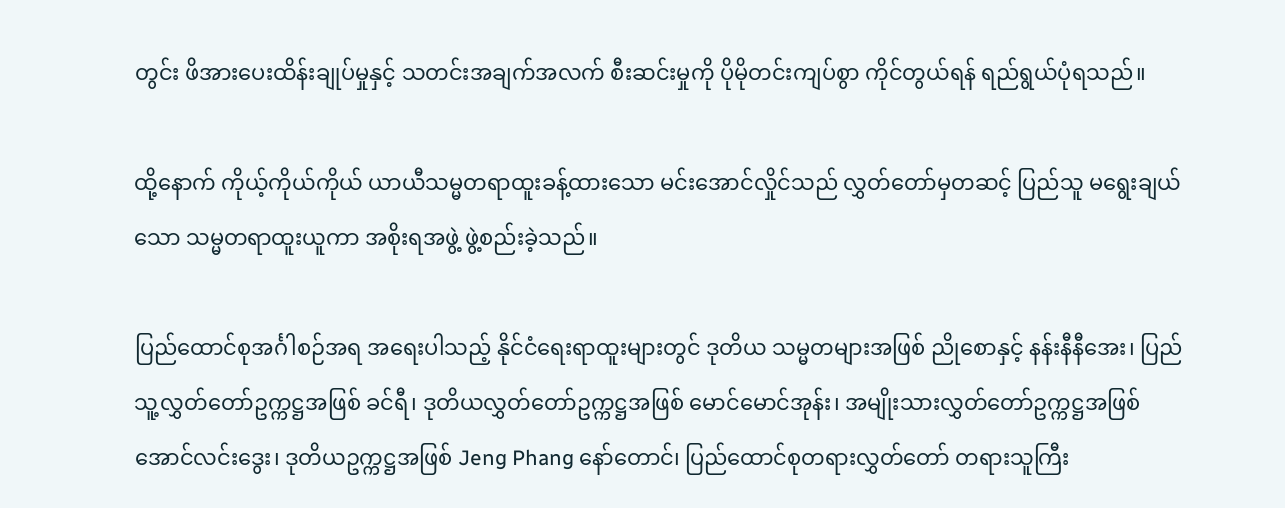တွင်း ဖိအားပေးထိန်းချုပ်မှုနှင့် သတင်းအချက်အလက် စီးဆင်းမှုကို ပိုမိုတင်းကျပ်စွာ ကိုင်တွယ်ရန် ရည်ရွယ်ပုံရသည်။

ထို့နောက် ကိုယ့်ကိုယ်ကိုယ် ယာယီသမ္မတရာထူးခန့်ထားသော မင်းအောင်လှိုင်သည် လွှတ်တော်မှတဆင့် ပြည်သူ မရွေးချယ်သော သမ္မတရာထူးယူကာ အစိုးရအဖွဲ့ ဖွဲ့စည်းခဲ့သည်။

ပြည်ထောင်စုအင်္ဂါစဉ်အရ အရေးပါသည့် နိုင်ငံရေးရာထူးများတွင် ဒုတိယ သမ္မတများအဖြစ် ညိုစောနှင့် နန်းနီနီအေး၊ ပြည်သူ့လွှတ်တော်ဥက္ကဋ္ဌအဖြစ် ခင်ရီ၊ ဒုတိယလွှတ်တော်ဥက္ကဋ္ဌအဖြစ် မောင်မောင်အုန်း၊ အမျိုးသားလွှတ်တော်ဥက္ကဋ္ဌအဖြစ် အောင်လင်းဒွေး၊ ဒုတိယဥက္ကဋ္ဌအဖြစ် Jeng Phang နော်တောင်၊ ပြည်ထောင်စုတရားလွှတ်တော် တရားသူကြီး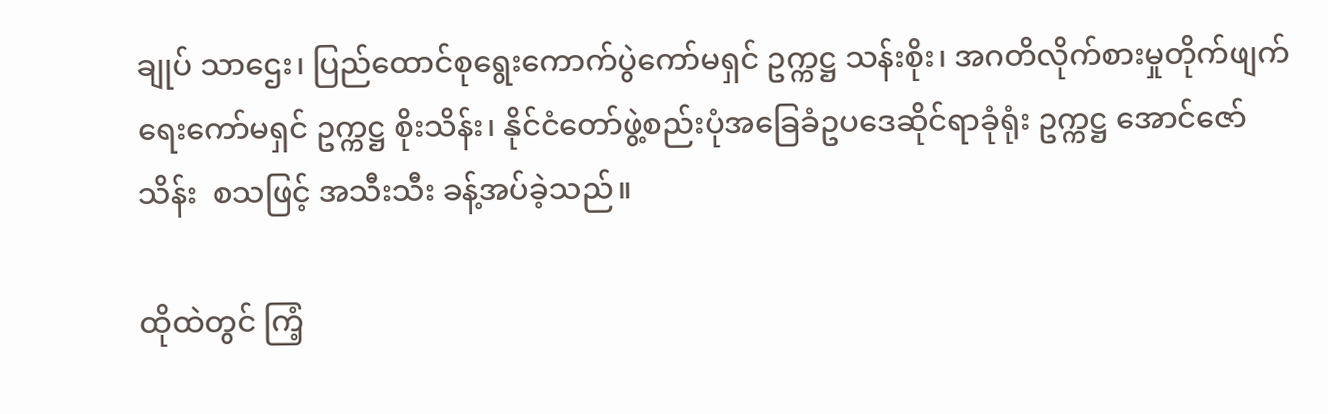ချုပ် သာဌေး၊ ပြည်ထောင်စုရွေးကောက်ပွဲကော်မရှင် ဥက္ကဋ္ဌ သန်းစိုး၊ အဂတိလိုက်စားမှုတိုက်ဖျက်ရေးကော်မရှင် ဥက္ကဋ္ဌ စိုးသိန်း၊ နိုင်ငံတော်ဖွဲ့စည်းပုံအခြေခံဥပဒေဆိုင်ရာခုံရုံး ဥက္ကဋ္ဌ အောင်ဇော်သိန်း  စသဖြင့် အသီးသီး ခန့်အပ်ခဲ့သည်။

ထိုထဲတွင် ကြံ့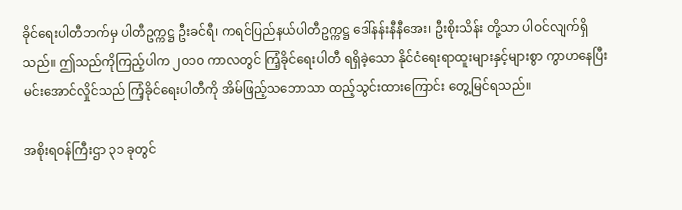ခိုင်ရေးပါတီဘက်မှ ပါတီဥက္ကဋ္ဌ ဦးခင်ရီ၊ ကရင်ပြည်နယ်ပါတီဥက္ကဋ္ဌ ဒေါ်နန်းနီနီအေး၊ ဦးစိုးသိန်း တို့သာ ပါဝင်လျက်ရှိသည်။ ဤသည်ကိုကြည့်ပါက ၂၀၁၀ ကာလတွင် ကြံ့ခိုင်ရေးပါတီ ရရှိခဲ့သော နိုင်ငံရေးရာထူးများနှင့်များစွာ ကွာဟနေပြီး မင်းအောင်လှိုင်သည် ကြံ့ခိုင်ရေးပါတီကို အိမ်ဖြည့်သဘောသာ ထည့်သွင်းထားကြောင်း တွေ့မြင်ရသည်။

အစိုးရဝန်ကြီးဌာ ၃၁ ခုတွင်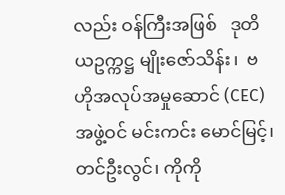လည်း ဝန်ကြီးအဖြစ်   ဒုတိယဥက္ကဋ္ဌ မျိုးဇော်သိန်း၊  ဗဟိုအလုပ်အမှုဆောင် (CEC) အဖွဲ့ဝင် မင်းကင်း မောင်မြင့်၊ တင်ဦးလွင်၊ ကိုကို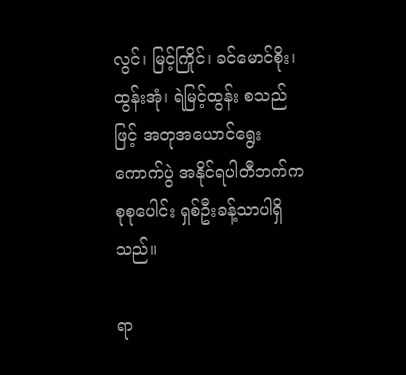လွင်၊ မြင့်ကြိုင်၊ ခင်မောင်စိုး၊ ထွန်းအုံ၊ ရဲမြင့်ထွန်း စသည်ဖြင့် အတုအယောင်ရွေးကောက်ပွဲ အနိုင်ရပါတီဘက်က စုစုပေါင်း ရှစ်ဦးခန့်သာပါရှိသည်။

ရာ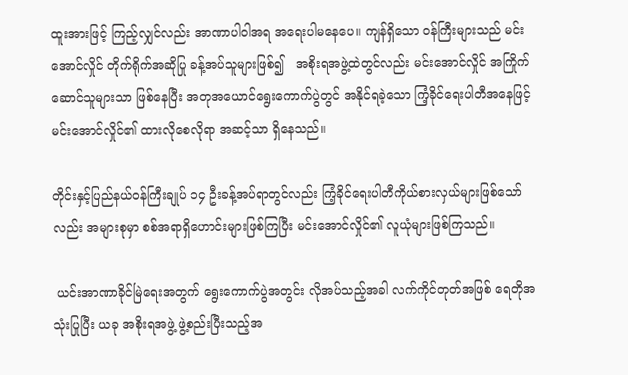ထူးအားဖြင့် ကြည့်လျှင်လည်း အာဏာပါဝါအရ အရေးပါမနေပေ။ ကျန်ရှိသော ဝန်ကြီးများသည် မင်းအောင်လှိုင် တိုက်ရိုက်အဆိုပြု ခန့်အပ်သူများဖြစ်၍   အစိုးရအဖွဲ့ထဲတွင်လည်း မင်းအောင်လှိုင် အကြိုက်ဆောင်သူများသာ ဖြစ်နေပြီး အတုအယောင်ရွေးကောက်ပွဲတွင် အနိုင်ရခဲ့သော ကြံ့ခိုင်ရေးပါတီအနေဖြင့် မင်းအောင်လှိုင်၏ ထားလိုစေလိုရာ အဆင့်သာ ရှိနေသည်။

တိုင်းနှင့်ပြည်နယ်ဝန်ကြီးချုပ် ၁၄ ဦးခန့်အပ်ရာတွင်လည်း ကြံ့ခိုင်ရေးပါတီကိုယ်စားလှယ်များဖြစ်သော်လည်း အများစုမှာ စစ်အရာရှိဟောင်းများဖြစ်ကြပြီး မင်းအောင်လှိုင်၏ လူယုံများဖြစ်ကြသည်။

 ယင်းအာဏာခိုင်မြဲရေးအတွက် ရွေးကောက်ပွဲအတွင်း လိုအပ်သည့်အခါ လက်ကိုင်တုတ်အဖြစ် ရေတိုအသုံးပြုပြီး ယခု အစိုးရအဖွဲ့ ဖွဲ့စည်းပြီးသည့်အ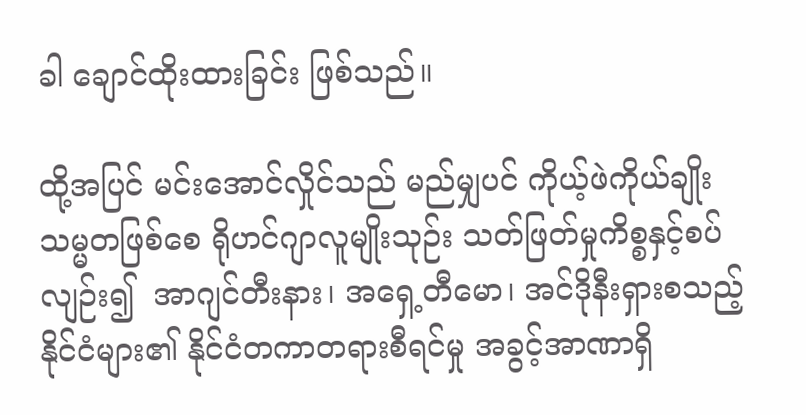ခါ ချောင်ထိုးထားခြင်း ဖြစ်သည်။

ထို့အပြင် မင်းအောင်လှိုင်သည် မည်မျှပင် ကိုယ့်ဖဲကိုယ်ချိုး သမ္မတဖြစ်စေ ရိုဟင်ဂျာလူမျိုးသုဉ်း သတ်ဖြတ်မှုကိစ္စနှင့်စပ်လျဉ်း၍  အာဂျင်တီးနား၊ အရှေ့တီမော၊ အင်ဒိုနီးရှားစသည့် နိုင်ငံများ၏ နိုင်ငံတကာတရားစီရင်မှု အခွင့်အာဏာရှိ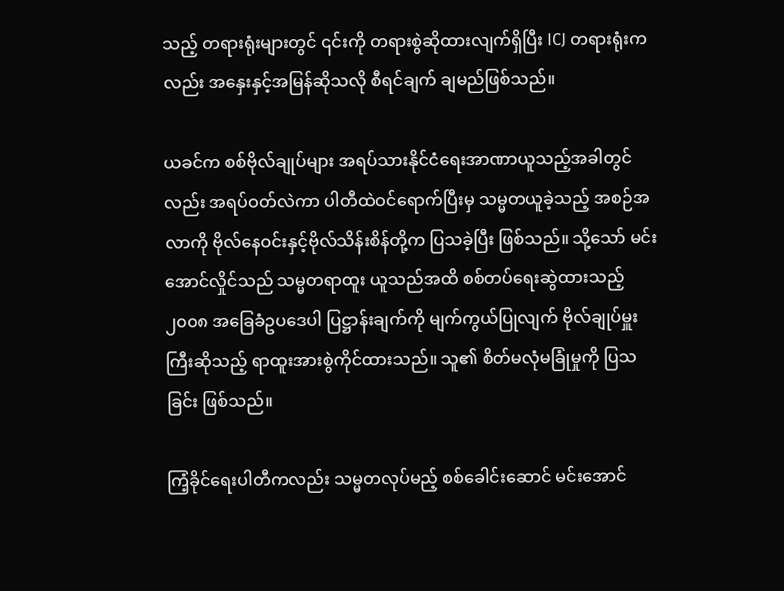သည့် တရားရုံးများတွင် ၎င်းကို တရားစွဲဆိုထားလျက်ရှိပြီး ICJ တရားရုံးကလည်း အနှေးနှင့်အမြန်ဆိုသလို စီရင်ချက် ချမည်ဖြစ်သည်။

ယခင်က စစ်ဗိုလ်ချုပ်များ အရပ်သားနိုင်ငံရေးအာဏာယူသည့်အခါတွင်လည်း အရပ်ဝတ်လဲကာ ပါတီထဲဝင်ရောက်ပြီးမှ သမ္မတယူခဲ့သည့် အစဉ်အလာကို ဗိုလ်နေဝင်းနှင့်ဗိုလ်သိန်းစိန်တို့က ပြသခဲ့ပြီး ဖြစ်သည်။ သို့သော် မင်းအောင်လှိုင်သည် သမ္မတရာထူး ယူသည်အထိ စစ်တပ်ရေးဆွဲထားသည့် ၂၀၀၈ အခြေခံဥပဒေပါ ပြဋ္ဌာန်းချက်ကို မျက်ကွယ်ပြုလျက် ဗိုလ်ချုပ်မှူးကြီးဆိုသည့် ရာထူးအားစွဲကိုင်ထားသည်။ သူ၏ စိတ်မလုံမခြုံမှုကို ပြသခြင်း ဖြစ်သည်။

ကြံ့ခိုင်ရေးပါတီကလည်း သမ္မတလုပ်မည့် စစ်ခေါင်းဆောင် မင်းအောင်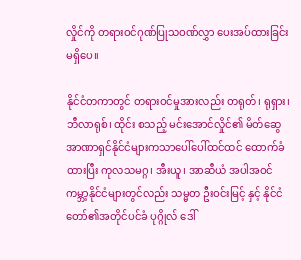လှိုင်ကို တရားဝင်ဂုဏ်ပြုသဝဏ်လွှာ ပေးအပ်ထားခြင်း မရှိပေ။

နိုင်ငံတကာတွင် တရားဝင်မှုအားလည်း တရုတ်၊ ရုရှား၊ ဘီလာရုစ်၊ ထိုင်း စသည့် မင်းအောင်လှိုင်၏ မိတ်ဆွေအာဏာရှင်နိုင်ငံများကသာပေါ်ပေါ်ထင်ထင် ထောက်ခံထားပြီး ကုလသမဂ္ဂ၊ အီးယူ၊ အာဆီယံ အပါအဝင် ကမ္ဘာ့နိုင်ငံများတွင်လည်း သမ္မတ ဦးဝင်းမြင့် နှင့် နိုင်ငံတော်၏အတိုင်ပင်ခံ ပုဂ္ဂိုလ် ဒေါ်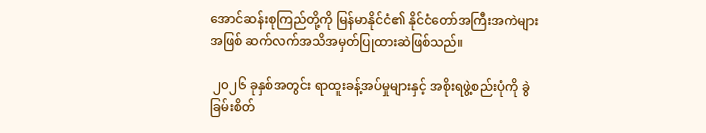အောင်ဆန်းစုကြည်တို့ကို မြန်မာနိုင်ငံ၏ နိုင်ငံတော်အကြီးအကဲများအဖြစ် ဆက်လက်အသိအမှတ်ပြုထားဆဲဖြစ်သည်။

 ၂၀၂၆ ခုနှစ်အတွင်း ရာထူးခန့်အပ်မှုများနှင့် အစိုးရဖွဲ့စည်းပုံကို ခွဲခြမ်းစိတ်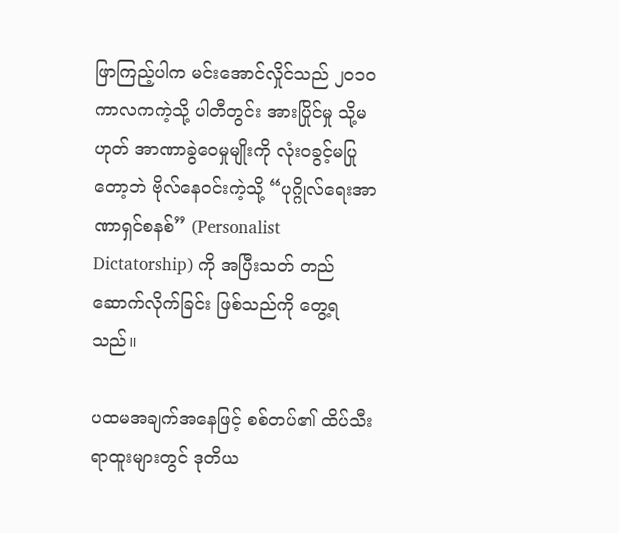ဖြာကြည့်ပါက မင်းအောင်လှိုင်သည် ၂၀၁၀ ကာလကကဲ့သို့ ပါတီတွင်း အားပြိုင်မှု သို့မဟုတ် အာဏာခွဲဝေမှုမျိုးကို လုံးဝခွင့်မပြုတော့ဘဲ ဗိုလ်နေဝင်းကဲ့သို့ “ပုဂ္ဂိုလ်ရေးအာဏာရှင်စနစ်” (Personalist Dictatorship) ကို အပြီးသတ် တည်ဆောက်လိုက်ခြင်း ဖြစ်သည်ကို တွေ့ရသည်။

ပထမအချက်အနေဖြင့် စစ်တပ်၏ ထိပ်သီးရာထူးများတွင် ဒုတိယ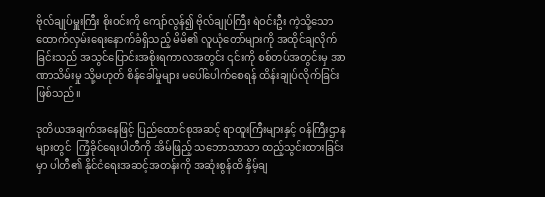ဗိုလ်ချုပ်မှူးကြီး စိုးဝင်းကို ကျော်လွန်၍ ဗိုလ်ချုပ်ကြီး ရဲဝင်းဦး ကဲ့သို့သော ထောက်လှမ်းရေးနောက်ခံရှိသည့် မိမိ၏ လူယုံတော်များကို အထိုင်ချလိုက်ခြင်းသည် အသွင်ပြောင်းအစိုးရကာလအတွင်း ၎င်းကို စစ်တပ်အတွင်းမှ အာဏာသိမ်းမှု သို့မဟုတ် စိန်ခေါ်မှုများ မပေါ်ပေါက်စေရန် ထိန်းချုပ်လိုက်ခြင်း ဖြစ်သည်။

ဒုတိယအချက်အနေဖြင့် ပြည်ထောင်စုအဆင့် ရာထူးကြီးများနှင့် ဝန်ကြီးဌာနများတွင်  ကြံ့ခိုင်ရေးပါတီကို အိမ်ဖြည့် သဘောသာသာ ထည့်သွင်းထားခြင်းမှာ ပါတီ၏ နိုင်ငံရေးအဆင့်အတန်းကို အဆုံးစွန်ထိ နှိမ့်ချ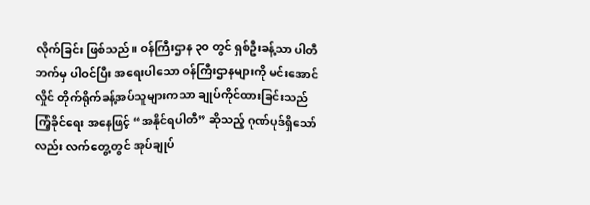လိုက်ခြင်း ဖြစ်သည်။ ဝန်ကြီးဌာန ၃၀ တွင် ရှစ်ဦးခန့်သာ ပါတီဘက်မှ ပါဝင်ပြီး အရေးပါသော ဝန်ကြီးဌာနများကို မင်းအောင်လှိုင် တိုက်ရိုက်ခန့်အပ်သူများကသာ ချုပ်ကိုင်ထားခြင်းသည် ကြံ့ခိုင်ရေး အနေဖြင့် “အနိုင်ရပါတီ” ဆိုသည့် ဂုဏ်ပုဒ်ရှိသော်လည်း လက်တွေ့တွင် အုပ်ချုပ်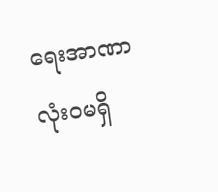ရေးအာဏာ လုံးဝမရှိ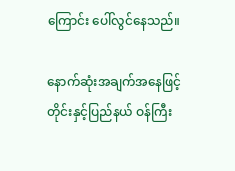ကြောင်း ပေါ်လွင်နေသည်။

နောက်ဆုံးအချက်အနေဖြင့် တိုင်းနှင့်ပြည်နယ် ဝန်ကြီး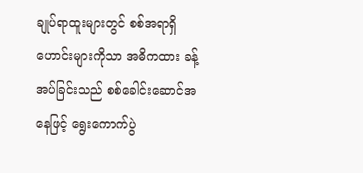ချုပ်ရာထူးများတွင် စစ်အရာရှိဟောင်းများကိုသာ အဓိကထား ခန့်အပ်ခြင်းသည် စစ်ခေါင်းဆောင်အနေဖြင့် ရွေးကောက်ပွဲ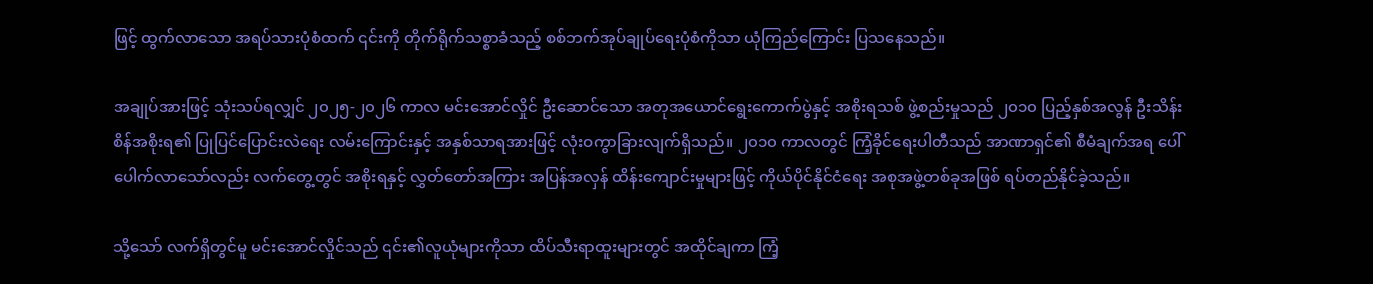ဖြင့် ထွက်လာသော အရပ်သားပုံစံထက် ၎င်းကို တိုက်ရိုက်သစ္စာခံသည့် စစ်ဘက်အုပ်ချုပ်ရေးပုံစံကိုသာ ယုံကြည်ကြောင်း ပြသနေသည်။

အချုပ်အားဖြင့် သုံးသပ်ရလျှင် ၂၀၂၅-၂၀၂၆ ကာလ မင်းအောင်လှိုင် ဦးဆောင်သော အတုအယောင်ရွေးကောက်ပွဲနှင့် အစိုးရသစ် ဖွဲ့စည်းမှုသည် ၂၀၁၀ ပြည့်နှစ်အလွန် ဦးသိန်းစိန်အစိုးရ၏ ပြုပြင်ပြောင်းလဲရေး လမ်းကြောင်းနှင့် အနှစ်သာရအားဖြင့် လုံးဝကွာခြားလျက်ရှိသည်။ ၂၀၁၀ ကာလတွင် ကြံ့ခိုင်ရေးပါတီသည် အာဏာရှင်၏ စီမံချက်အရ ပေါ်ပေါက်လာသော်လည်း လက်တွေ့တွင် အစိုးရနှင့် လွှတ်တော်အကြား အပြန်အလှန် ထိန်းကျောင်းမှုများဖြင့် ကိုယ်ပိုင်နိုင်ငံရေး အစုအဖွဲ့တစ်ခုအဖြစ် ရပ်တည်နိုင်ခဲ့သည်။

သို့သော် လက်ရှိတွင်မူ မင်းအောင်လှိုင်သည် ၎င်း၏လူယုံများကိုသာ ထိပ်သီးရာထူးများတွင် အထိုင်ချကာ ကြံ့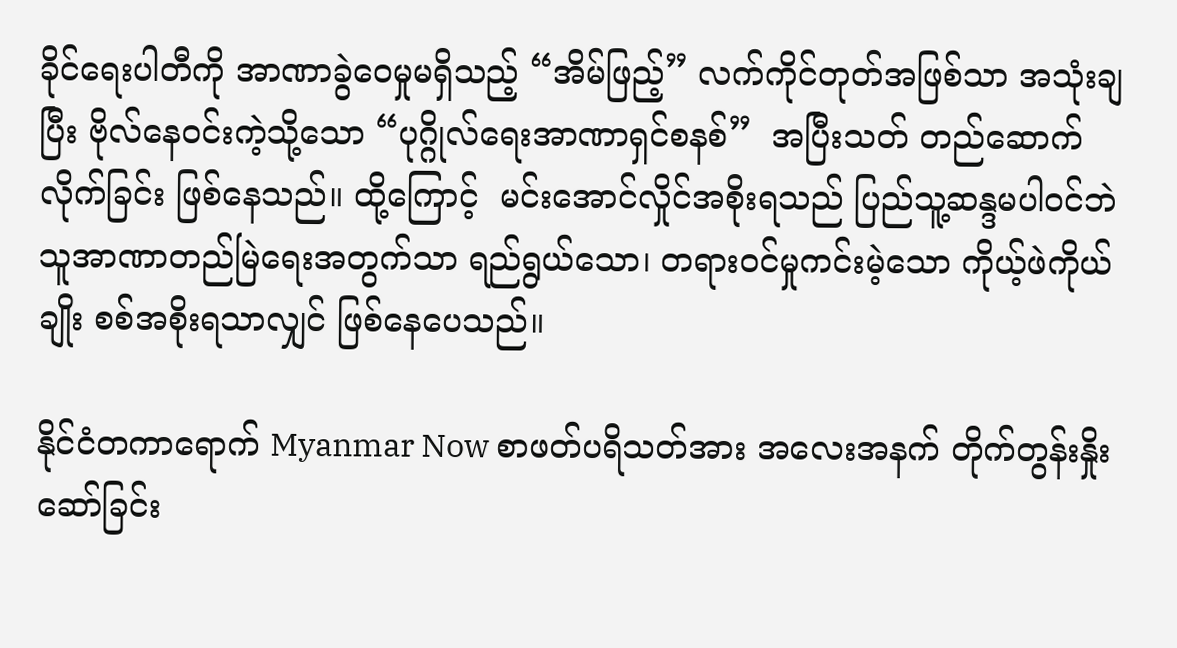ခိုင်ရေးပါတီကို အာဏာခွဲဝေမှုမရှိသည့် “အိမ်ဖြည့်” လက်ကိုင်တုတ်အဖြစ်သာ အသုံးချပြီး ဗိုလ်နေဝင်းကဲ့သို့သော “ပုဂ္ဂိုလ်ရေးအာဏာရှင်စနစ်”  အပြီးသတ် တည်ဆောက်လိုက်ခြင်း ဖြစ်နေသည်။ ထို့ကြောင့်  မင်းအောင်လှိုင်အစိုးရသည် ပြည်သူ့ဆန္ဒမပါဝင်ဘဲ သူအာဏာတည်မြဲရေးအတွက်သာ ရည်ရွယ်သော၊ တရားဝင်မှုကင်းမဲ့သော ကိုယ့်ဖဲကိုယ်ချိုး စစ်အစိုးရသာလျှင် ဖြစ်နေပေသည်။

နိုင်ငံတကာရောက် Myanmar Now စာဖတ်ပရိသတ်အား အလေးအနက် တိုက်တွန်းနှိုးဆော်ခြင်း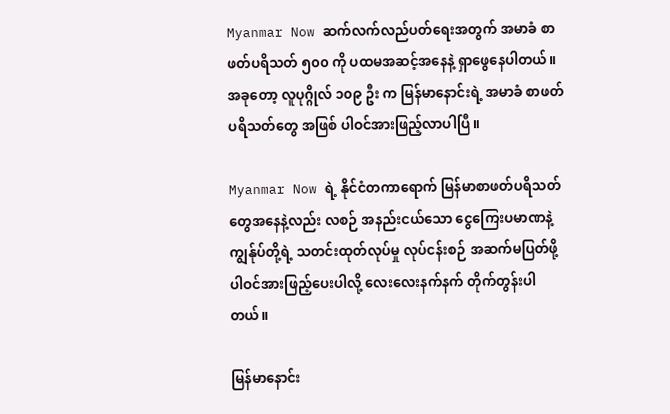Myanmar Now ဆက်လက်လည်ပတ်ရေးအတွက် အမာခံ စာဖတ်ပရိသတ် ၅၀၀ ကို ပထမအဆင့်အနေနဲ့ ရှာဖွေနေပါတယ်။ အခုတော့ လူပုဂ္ဂိုလ် ၁၀၉ ဦး က မြန်မာနောင်းရဲ့ အမာခံ စာဖတ်ပရိသတ်တွေ အဖြစ် ပါဝင်အားဖြည့်လာပါပြီ။

Myanmar Now ရဲ့ နိုင်ငံတကာရောက် မြန်မာစာဖတ်ပရိသတ်တွေအနေနဲ့လည်း လစဉ် အနည်းငယ်သော ငွေကြေးပမာဏနဲ့ ကျွန်ုပ်တို့ရဲ့ သတင်းထုတ်လုပ်မှု လုပ်ငန်းစဉ် အဆက်မပြတ်ဖို့ ပါဝင်အားဖြည့်ပေးပါလို့ လေးလေးနက်နက် တိုက်တွန်းပါတယ်။

မြန်မာနောင်း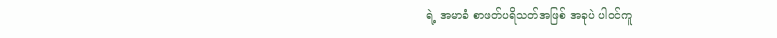ရဲ့ အမာခံ စာဖတ်ပရိသတ်အဖြစ် အခုပဲ ပါဝင်ကူ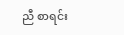ညီ စာရင်း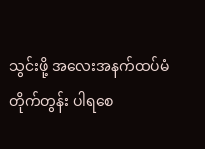သွင်းဖို့ အလေးအနက်ထပ်မံတိုက်တွန်း ပါရစေ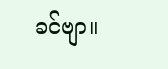ခင်ဗျာ။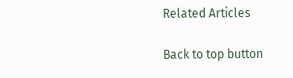Related Articles

Back to top button